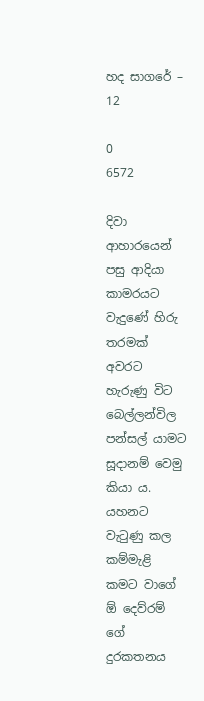හද සාගරේ – 12

0
6572

දිවා ආහාරයෙන් පසු ආදියා කාමරයට වැදුණේ හිරු තරමක්   අවරට හැරුණු විට බෙල්ලන්විල පන්සල් යාමට සූදානම් වෙමු කියා ය. යහනට වැටුණු කල කම්මැළි කමට වාගේ ඕ දෙව්රම් ගේ දුරකතනය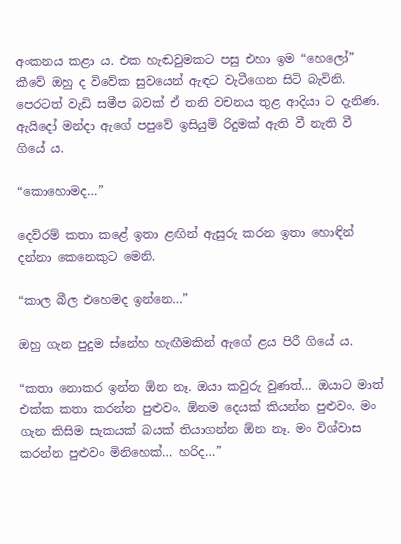අංකනය කළා ය. එක හැඬවුමකට පසු එහා ඉම “හෙලෝ” කීවේ ඔහු ද විවේක සුවයෙන් ඇඳට වැටීගෙන සිටි බැවිනි. පෙරටත් වැඩි සමීප බවක් ඒ තනි වචනය තුළ ආදියා ට දැනිණ. ඇයිදෝ මන්දා ඇගේ පපුවේ ඉසියුම් රිදුමක් ඇති වී නැති වී ගියේ ය.

“කොහොමද…”

දෙව්රම් කතා කළේ ඉතා ළඟින් ඇසුරු කරන ඉතා හොඳින් දන්නා කෙනෙකුට මෙනි.

“කාල බීල එහෙමද ඉන්නෙ…”

ඔහු ගැන පුදුම ස්නේහ හැඟීමකින් ඇගේ ළය පිරී ගියේ ය.

“කතා නොකර ඉන්න ඕන නෑ. ඔයා කවුරු වුණත්… ඔයාට මාත් එක්ක කතා කරන්න පුළුවං. ඕනම දෙයක් කියන්න පුළුවං. මං ගැන කිසිම සැකයක් බයක් තියාගන්න ඕන නෑ. මං විශ්වාස කරන්න පුළුවං මිනිහෙක්… හරිද…”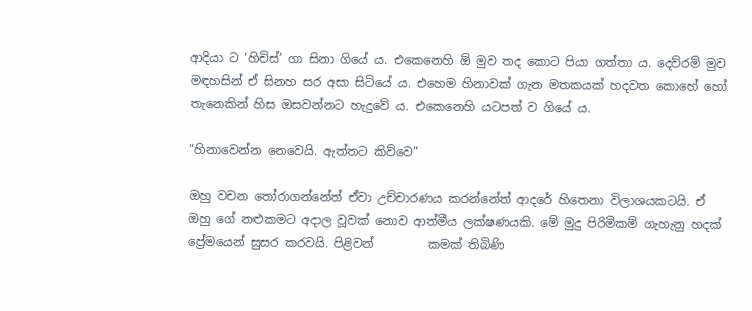ආදියා ට ‘හිචිස්’ ගා සිනා ගියේ ය. එකෙනෙහි ඕ මුව තද කොට පියා ගත්තා ය. දෙව්රම් මුව මඳහසින් ඒ සිනහ සර අසා සිටියේ ය. එහෙම හිනාවක් ගැන මතකයක් හදවත කොහේ හෝ තැනෙකින් හිස ඔසවන්නට හැදුවේ ය. එකෙනෙහි යටපත් ව ගියේ ය.

“හිනාවෙන්න නෙවෙයි. ඇත්තට කිව්වෙ”

ඔහු වචන තෝරාගන්නේත් ඒවා උච්චාරණය කරන්නේත් ආදරේ හිතෙනා විලාශයකටයි. ඒ ඔහු ගේ නළුකමට අදාල වූවක් නොව ආත්මීය ලක්ෂණයකි. මේ මුදු පිරිමිකම් ගැහැනු හදක් ප්‍රේමයෙන් සුසර කරවයි. පිළිවන්         කමක් තිබිණි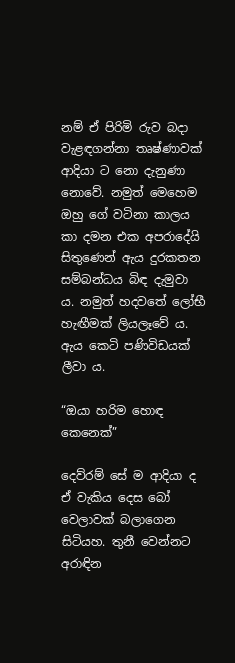නම් ඒ පිරිමි රුව බදා වැළඳගන්නා තෘෂ්ණාවක්          ආදියා ට නො දැනුණා නොවේ. නමුත් මෙහෙම ඔහු ගේ වටිනා කාලය කා දමන එක අපරාදේයි සිතුණෙන් ඇය දුරකතන සම්බන්ධය බිඳ දැමුවා ය. නමුත් හදවතේ ලෝභී හැඟීමක් ලියලෑවේ ය. ඇය කෙටි පණිවිඩයක් ලීවා ය.

“ඔයා හරිම හොඳ කෙනෙක්”

දෙව්රම් සේ ම ආදියා ද ඒ වැකිය දෙස බෝ වෙලාවක් බලාගෙන සිටියහ. තුනී වෙන්නට අරාඳින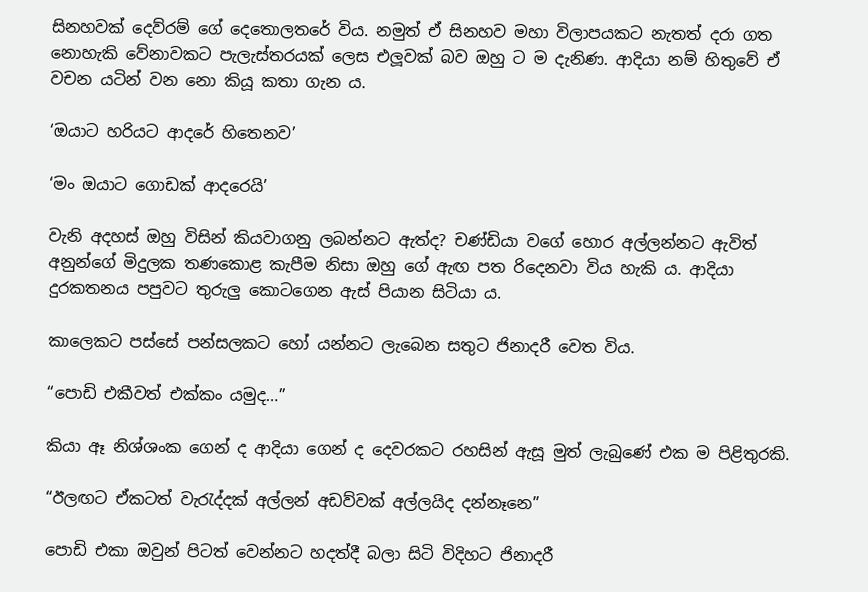සිනහවක් දෙව්රම් ගේ දෙතොලතරේ විය. නමුත් ඒ සිනහව මහා විලාපයකට නැතත් දරා ගත නොහැකි වේනාවකට පැලැස්තරයක් ලෙස එලූවක් බව ඔහු ට ම දැනිණ. ආදියා නම් හිතුවේ ඒ  වචන යටින් වන නො කියූ කතා ගැන ය.

‘ඔයාට හරියට ආදරේ හිතෙනව’

‘මං ඔයාට ගොඩක් ආදරෙයි’

වැනි අදහස් ඔහු විසින් කියවාගනු ලබන්නට ඇත්ද? චණ්ඩියා වගේ හොර අල්ලන්නට ඇවිත් අනුන්ගේ මිදුලක තණකොළ කැපීම නිසා ඔහු ගේ ඇඟ පත රිදෙනවා විය හැකි ය. ආදියා දුරකතනය පපුවට තුරුලු කොටගෙන ඇස් පියාන සිටියා ය.

කාලෙකට පස්සේ පන්සලකට හෝ යන්නට ලැබෙන සතුට ජිනාදරී වෙත විය.

“පොඩි එකීවත් එක්කං යමුද…”

කියා ඈ නිශ්ශංක ගෙන් ද ආදියා ගෙන් ද දෙවරකට රහසින් ඇසූ මුත් ලැබුණේ එක ම පිළිතුරකි.

“ඊලඟට ඒකටත් වැරැද්දක් අල්ලන් අඩව්වක් අල්ලයිද දන්නෑනෙ”

පොඩි එකා ඔවුන් පිටත් වෙන්නට හදත්දී බලා සිටි විදිහට ජිනාදරී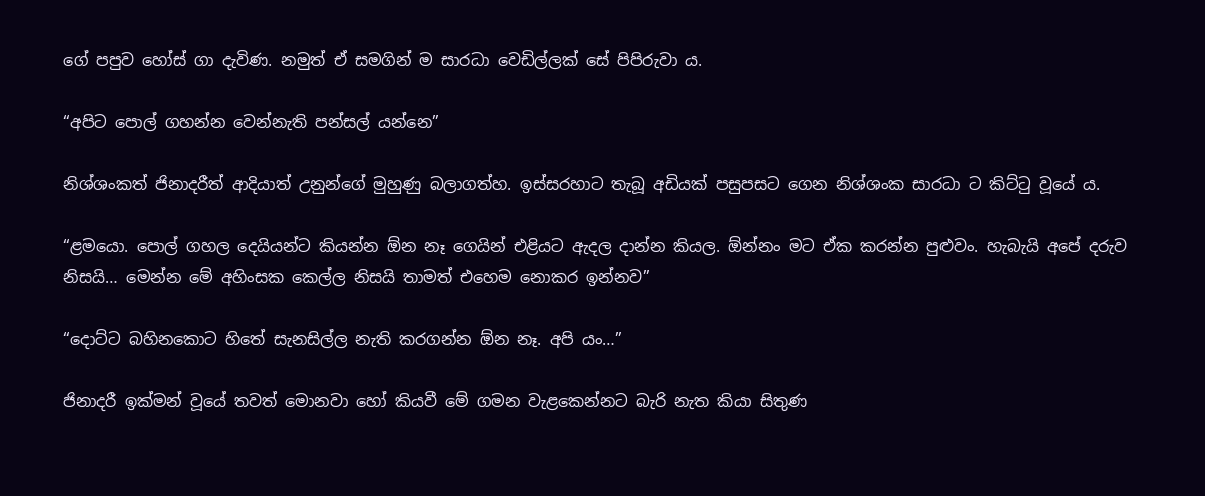ගේ පපුව හෝස් ගා දැවිණ. නමුත් ඒ සමගින් ම සාරධා වෙඩිල්ලක් සේ පිපිරුවා ය.

“අපිට පොල් ගහන්න වෙන්නැති පන්සල් යන්නෙ”

නිශ්ශංකත් ජිනාදරීත් ආදියාත් උනුන්ගේ මුහුණු බලාගත්හ. ඉස්සරහාට තැබූ අඩියක් පසුපසට ගෙන නිශ්ශංක සාරධා ට කිට්ටු වූයේ ය.

“ළමයො. පොල් ගහල දෙයියන්ට කියන්න ඕන නෑ ගෙයින් එළියට ඇදල දාන්න කියල. ඕන්නං මට ඒක කරන්න පුළුවං. හැබැයි අපේ දරුව නිසයි… මෙන්න මේ අහිංසක කෙල්ල නිසයි තාමත් එහෙම නොකර ඉන්නව”

“දොට්ට බහිනකොට හිතේ සැනසිල්ල නැති කරගන්න ඕන නෑ. අපි යං…”

ජිනාදරී ඉක්මන් වූයේ තවත් මොනවා හෝ කියවී මේ ගමන වැළකෙන්නට බැරි නැත කියා සිතුණ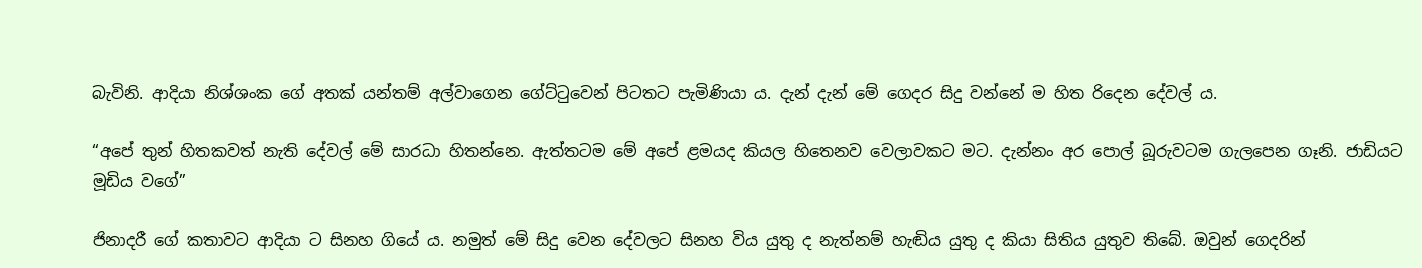බැවිනි. ආදියා නිශ්ශංක ගේ අතක් යන්තම් අල්වාගෙන ගේට්ටුවෙන් පිටතට පැමිණියා ය. දැන් දැන් මේ ගෙදර සිදු වන්නේ ම හිත රිදෙන දේවල් ය.

“අපේ තුන් හිතකවත් නැති දේවල් මේ සාරධා හිතන්නෙ. ඇත්තටම මේ අපේ ළමයද කියල හිතෙනව වෙලාවකට මට. දැන්නං අර පොල් බූරුවටම ගැලපෙන ගෑනි. ජාඩියට මූඩිය වගේ”

ජිනාදරී ගේ කතාවට ආදියා ට සිනහ ගියේ ය. නමුත් මේ සිදු වෙන දේවලට සිනහ විය යුතු ද නැත්නම් හැඬිය යුතු ද කියා සිතිය යුතුව තිබේ. ඔවුන් ගෙදරින්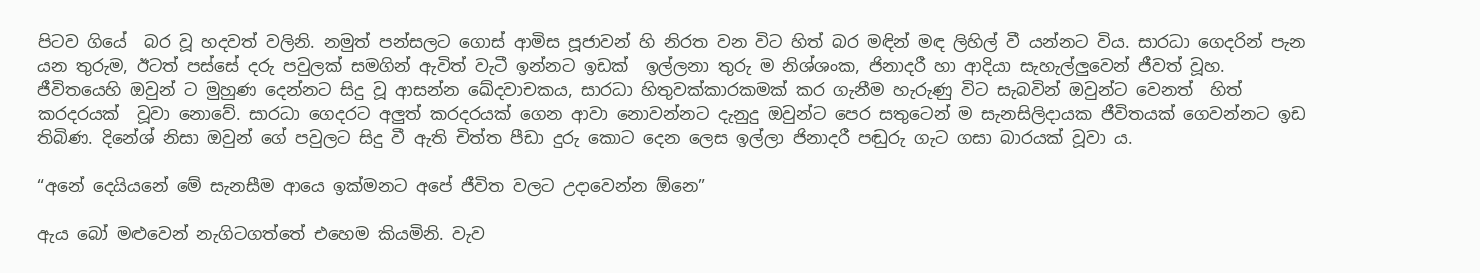පිටව ගියේ  බර වූ හදවත් වලිනි. නමුත් පන්සලට ගොස් ආමිස පූජාවන් හි නිරත වන විට හිත් බර මඳින් මඳ ලිහිල් වී යන්නට විය. සාරධා ගෙදරින් පැන යන තුරුම, ඊටත් පස්සේ දරු පවුලක් සමගින් ඇවිත් වැටී ඉන්නට ඉඩක්  ඉල්ලනා තුරු ම නිශ්ශංක, ජිනාදරී හා ආදියා සැහැල්ලුවෙන් ජීවත් වූහ. ජීවිතයෙහි ඔවුන් ට මුහුණ දෙන්නට සිදු වූ ආසන්න ඛේදවාචකය, සාරධා හිතුවක්කාරකමක් කර ගැනීම හැරුණු විට සැබවින් ඔවුන්ට වෙනත්  හිත් කරදරයක්  වූවා නොවේ. සාරධා ගෙදරට අලුත් කරදරයක් ගෙන ආවා නොවන්නට දැනුදු ඔවුන්ට පෙර සතුටෙන් ම සැනසිලිදායක ජීවිතයක් ගෙවන්නට ඉඩ තිබිණ. දිනේශ් නිසා ඔවුන් ගේ පවුලට සිදු වී ඇති චිත්ත පීඩා දුරු කොට දෙන ලෙස ඉල්ලා ජිනාදරී පඬුරු ගැට ගසා බාරයක් වූවා ය.

“අනේ දෙයියනේ මේ සැනසීම ආයෙ ඉක්මනට අපේ ජීවිත වලට උදාවෙන්න ඕනෙ”

ඇය බෝ මළුවෙන් නැගිටගත්තේ එහෙම කියමිනි. වැව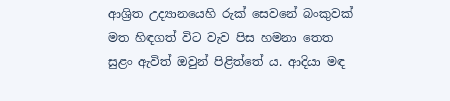ආශ්‍රිත උද්‍යානයෙහි රුක් සෙවනේ බංකුවක් මත හිඳගත් විට වැව පිස හමනා තෙත සුළං ඇවිත් ඔවුන් පිළිත්තේ ය. ආදියා මඳ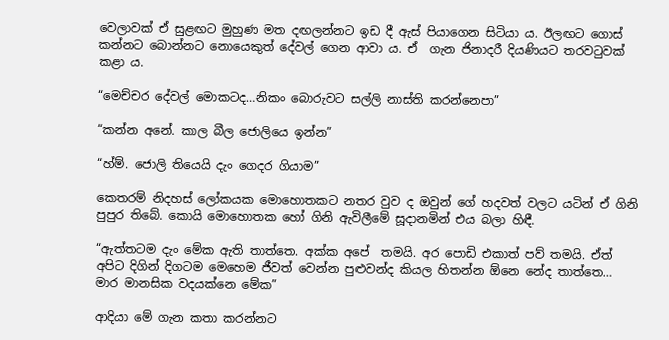වෙලාවක් ඒ සුළඟට මුහුණ මත දඟලන්නට ඉඩ දී ඇස් පියාගෙන සිටියා ය. ඊලඟට ගොස් කන්නට බොන්නට නොයෙකුත් දේවල් ගෙන ආවා ය. ඒ  ගැන ජිනාදරී දියණියට තරවටුවක් කළා ය.

“මෙච්චර දේවල් මොකටද…නිකං බොරුවට සල්ලි නාස්ති කරන්නෙපා”

“කන්න අනේ. කාල බීල ජොලියෙ ඉන්න”

“හ්ම්. ජොලි තියෙයි දැං ගෙදර ගියාම”

කෙතරම් නිදහස් ලෝකයක මොහොතකට නතර වුව ද ඔවුන් ගේ හදවත් වලට යටින් ඒ ගිනි පුපුර තිබේ. කොයි මොහොතක හෝ ගිනි ඇවිලීමේ සූදානමින් එය බලා හිඳී.

“ඇත්තටම දැං මේක ඇති තාත්තෙ. අක්ක අපේ  තමයි. අර පොඩි එකාත් පව් තමයි. ඒත් අපිට දිගින් දිගටම මෙහෙම ජීවත් වෙන්න පුළුවන්ද කියල හිතන්න ඕනෙ නේද තාත්තෙ… මාර මානසික වදයක්නෙ මේක”

ආදියා මේ ගැන කතා කරන්නට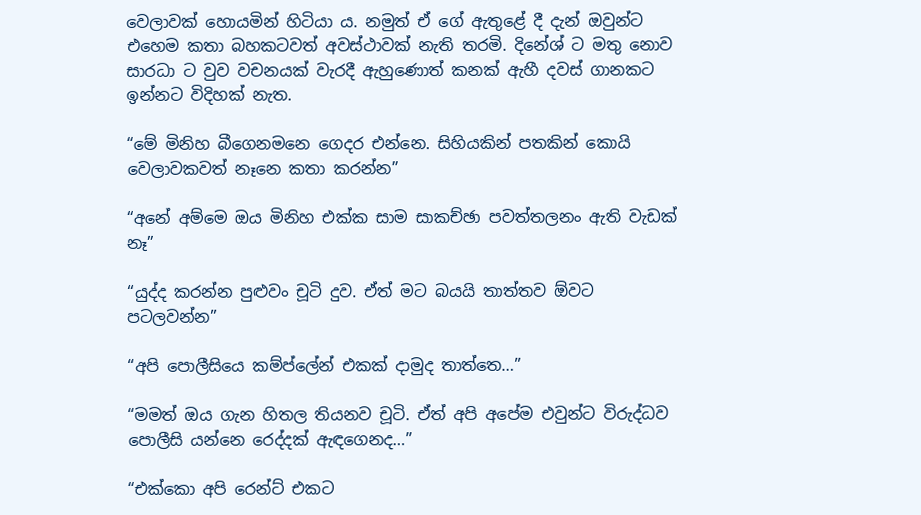වෙලාවක් හොයමින් හිටියා ය. නමුත් ඒ ගේ ඇතුළේ දී දැන් ඔවුන්ට එහෙම කතා බහකටවත් අවස්ථාවක් නැති තරමි. දිනේශ් ට මතු නොව සාරධා ට වුව වචනයක් වැරදී ඇහුණොත් කනක් ඇහී දවස් ගානකට ඉන්නට විදිහක් නැත.

“මේ මිනිහ බීගෙනමනෙ ගෙදර එන්නෙ. සිහියකින් පතකින් කොයි වෙලාවකවත් නෑනෙ කතා කරන්න”

“අනේ අම්මෙ ඔය මිනිහ එක්ක සාම සාකච්ඡා පවත්තලනං ඇති වැඩක් නෑ”

“යුද්ද කරන්න පුළුවං චූටි දුව. ඒත් මට බයයි තාත්තව ඕවට පටලවන්න”

“අපි පොලීසියෙ කම්ප්ලේන් එකක් දාමුද තාත්තෙ…”

“මමත් ඔය ගැන හිතල තියනව චූටි. ඒත් අපි අපේම එවුන්ට විරුද්ධව පොලීසි යන්නෙ රෙද්දක් ඇඳගෙනද…”

“එක්කො අපි රෙන්ට් එකට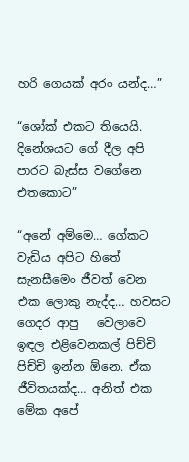හරි ගෙයක් අරං යන්ද…”

“ශෝක් එකට තියෙයි. දිනේශයට ගේ දීල අපි පාරට බැස්ස වගේනෙ එතකොට”

“අනේ අම්මෙ… ගේකට වැඩිය අපිට හිතේ සැනසීමෙං ජීවත් වෙන එක ලොකු නැද්ද… හවසට ගෙදර ආපු   වෙලාවෙ ඉඳල එළිවෙනකල් පිච්චි පිච්චි ඉන්න ඕනෙ. ඒක ජීවිතයක්ද… අනිත් එක මේක අපේ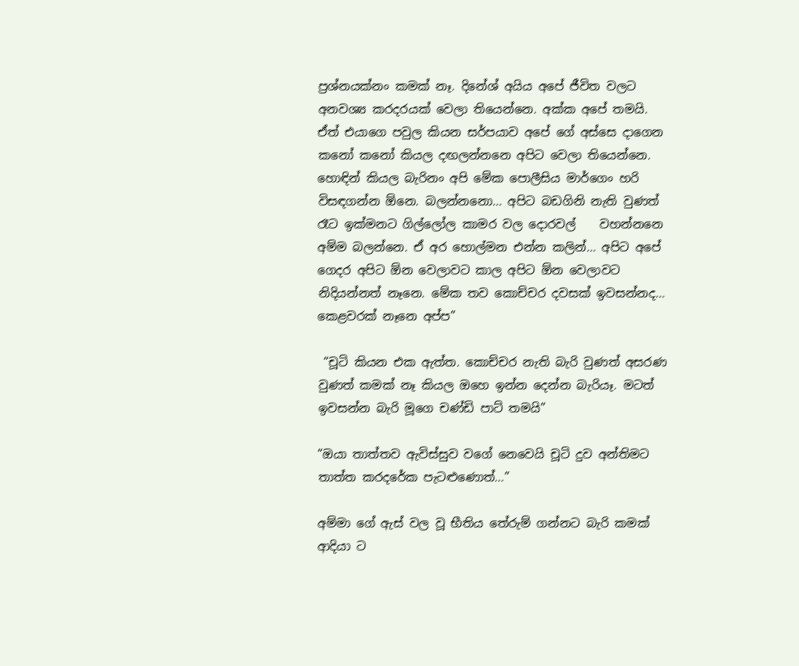ප්‍රශ්නයක්නං කමක් නෑ. දිනේශ් අයිය අපේ ජීවිත වලට අනවශ්‍ය කරදරයක් වෙලා තියෙන්නෙ. අක්ක අපේ තමයි. ඒත් එයාගෙ පවුල කියන සර්පයාව අපේ ගේ අස්සෙ දාගෙන කනෝ කනෝ කියල දඟලන්නනෙ අපිට වෙලා තියෙන්නෙ. හොඳින් කියල බැරිනං අපි මේක පොලීසිය මාර්ගෙං හරි විසඳගන්න ඕනෙ. බලන්නනො… අපිට බඩගිනි නැති වුණත් රෑට ඉක්මනට ගිල්ලෝල කාමර වල දොරවල්    වහන්නනෙ අම්ම බලන්නෙ. ඒ අර හොල්මන එන්න කලින්… අපිට අපේ ගෙදර අපිට ඕන වෙලාවට කාල අපිට ඕන වෙලාවට නිදියන්නත් නෑනෙ. මේක තව කොච්චර දවසක් ඉවසන්නද… කෙළවරක් නෑනෙ අප්ප”

 “චූටි කියන එක ඇත්ත. කොච්චර නැති බැරි වුණත් අසරණ වුණත් කමක් නෑ කියල ඔහෙ ඉන්න දෙන්න බැරියෑ. මටත් ඉවසන්න බැරි මූගෙ චණ්ඩි පාට් තමයි”

“ඔයා තාත්තව ඇවිස්සුව වගේ නෙවෙයි චූටි දුව අන්තිමට තාත්ත කරදරේක පැටළුණොත්…”

අම්මා ගේ ඇස් වල වූ භීතිය තේරුම් ගන්නට බැරි කමක් ආදියා ට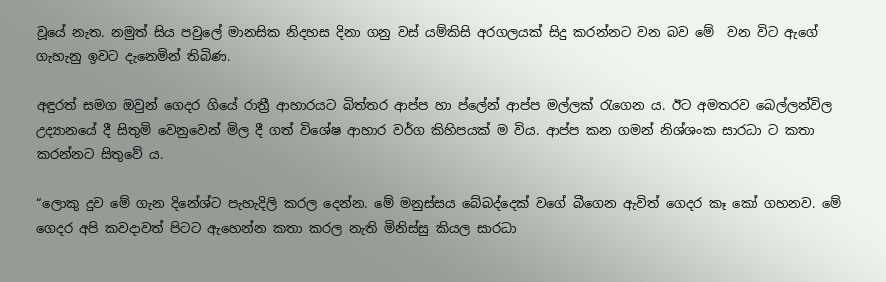වූයේ නැත. නමුත් සිය පවුලේ මානසික නිදහස දිනා ගනු වස් යම්කිසි අරගලයක් සිදු කරන්නට වන බව මේ  වන විට ඇගේ ගැහැනු ඉවට දැනෙමින් තිබිණ.

අඳුරත් සමග ඔවුන් ගෙදර ගියේ රාත්‍රී ආහාරයට බිත්තර ආප්ප හා ප්ලේන් ආප්ප මල්ලක් රැගෙන ය. ඊට අමතරව බෙල්ලන්විල උද්‍යානයේ දී සිතුමි වෙනුවෙන් මිල දී ගත් විශේෂ ආහාර වර්ග කිහිපයක් ම විය. ආප්ප කන ගමන් නිශ්ශංක සාරධා ට කතා කරන්නට සිතුවේ ය.

“ලොකු දුව මේ ගැන දිනේශ්ට පැහැදිලි කරල දෙන්න. මේ මනුස්සය බේබද්දෙක් වගේ බීගෙන ඇවිත් ගෙදර කෑ කෝ ගහනව. මේ ගෙදර අපි කවදාවත් පිටට ඇහෙන්න කතා කරල නැති මිනිස්සු කියල සාරධා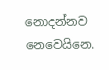නොදන්නව නෙවෙයිනෙ.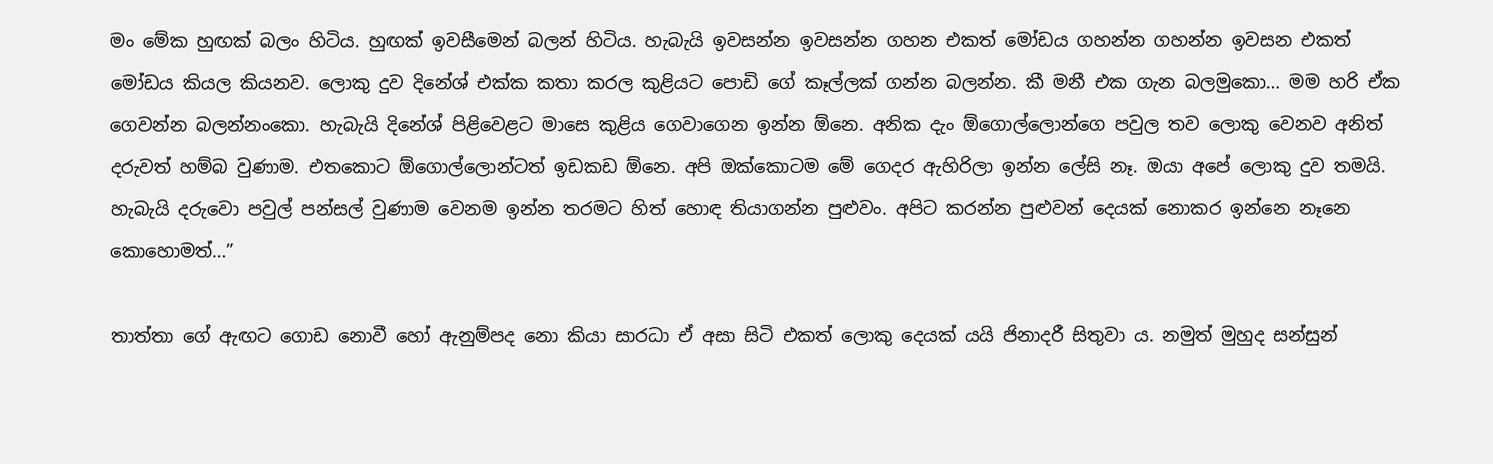මං මේක හුඟක් බලං හිටිය. හුඟක් ඉවසීමෙන් බලන් හිටිය. හැබැයි ඉවසන්න ඉවසන්න ගහන එකත් මෝඩය ගහන්න ගහන්න ඉවසන එකත් මෝඩය කියල කියනව. ලොකු දුව දිනේශ් එක්ක කතා කරල කුළියට පොඩි ගේ කෑල්ලක් ගන්න බලන්න. කී මනී එක ගැන බලමුකො… මම හරි ඒක ගෙවන්න බලන්නංකො. හැබැයි දිනේශ් පිළිවෙළට මාසෙ කුළිය ගෙවාගෙන ඉන්න ඕනෙ. අනික දැං ඕගොල්ලොන්ගෙ පවුල තව ලොකු වෙනව අනිත් දරුවත් හම්බ වුණාම. එතකොට ඕගොල්ලොන්ටත් ඉඩකඩ ඕනෙ. අපි ඔක්කොටම මේ ගෙදර ඇහිරිලා ඉන්න ලේසි නෑ. ඔයා අපේ ලොකු දුව තමයි. හැබැයි දරුවො පවුල් පන්සල් වුණාම වෙනම ඉන්න තරමට හිත් හොඳ තියාගන්න පුළුවං. අපිට කරන්න පුළුවන් දෙයක් නොකර ඉන්නෙ නෑනෙ කොහොමත්…”

තාත්තා ගේ ඇඟට ගොඩ නොවී හෝ ඇනුම්පද නො කියා සාරධා ඒ අසා සිටි එකත් ලොකු දෙයක් යයි ජිනාදරී සිතුවා ය. නමුත් මුහුද සන්සුන්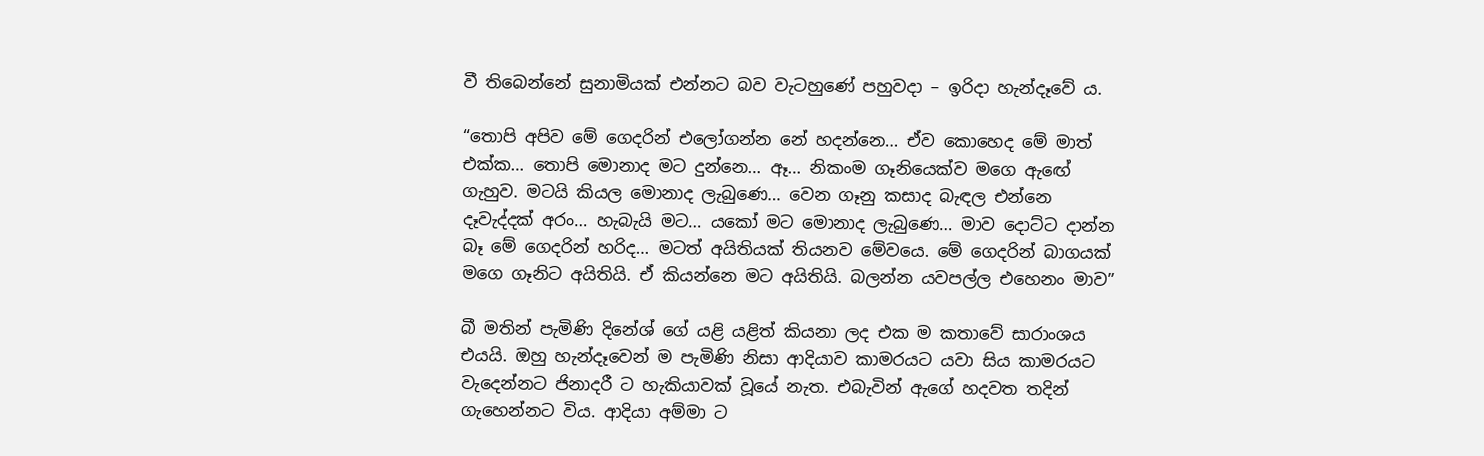වී තිබෙන්නේ සුනාමියක් එන්නට බව වැටහුණේ පහුවදා – ඉරිදා හැන්දෑවේ ය.

“තොපි අපිව මේ ගෙදරින් එලෝගන්න නේ හදන්නෙ… ඒව කොහෙද මේ මාත් එක්ක… තොපි මොනාද මට දුන්නෙ… ඈ… නිකංම ගෑනියෙක්ව මගෙ ඇඟේ ගැහුව. මටයි කියල මොනාද ලැබුණෙ… වෙන ගෑනු කසාද බැඳල එන්නෙ දෑවැද්දක් අරං… හැබැයි මට… යකෝ මට මොනාද ලැබුණෙ… මාව දොට්ට දාන්න බෑ මේ ගෙදරින් හරිද… මටත් අයිතියක් තියනව මේවයෙ. මේ ගෙදරින් බාගයක් මගෙ ගෑනිට අයිතියි. ඒ කියන්නෙ මට අයිතියි. බලන්න යවපල්ල එහෙනං මාව”

බී මතින් පැමිණි දිනේශ් ගේ යළි යළිත් කියනා ලද එක ම කතාවේ සාරාංශය එයයි. ඔහු හැන්දෑවෙන් ම පැමිණි නිසා ආදියාව කාමරයට යවා සිය කාමරයට වැදෙන්නට ජිනාදරී ට හැකියාවක් වූයේ නැත. එබැවින් ඇගේ හදවත තදින් ගැහෙන්නට විය. ආදියා අම්මා ට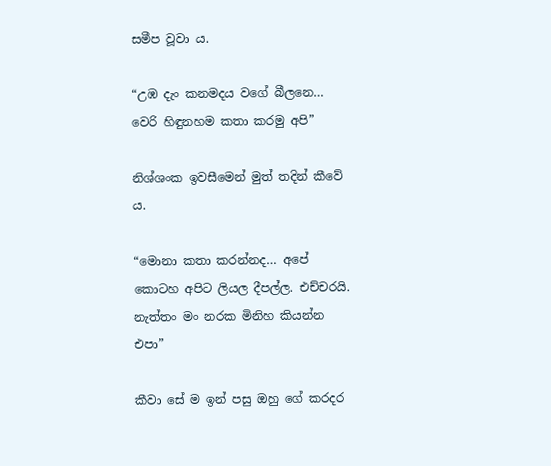සමීප වූවා ය.

“උඹ දැං කනමදය වගේ බීලනෙ… වෙරි හිඳුනහම කතා කරමු අපි”

නිශ්ශංක ඉවසීමෙන් මුත් තදින් කීවේ ය.

“මොනා කතා කරන්නද… අපේ කොටහ අපිට ලියල දීපල්ල. එච්චරයි. නැත්තං මං නරක මිනිහ කියන්න එපා”

කීවා සේ ම ඉන් පසු ඔහු ගේ කරදර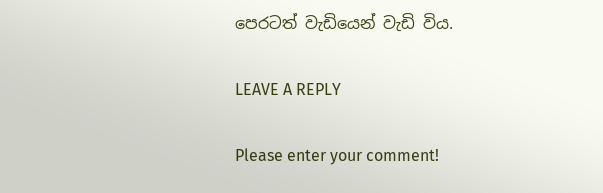පෙරටත් වැඩියෙන් වැඩි විය.

LEAVE A REPLY

Please enter your comment!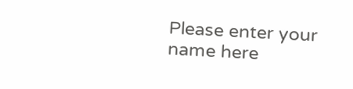Please enter your name here